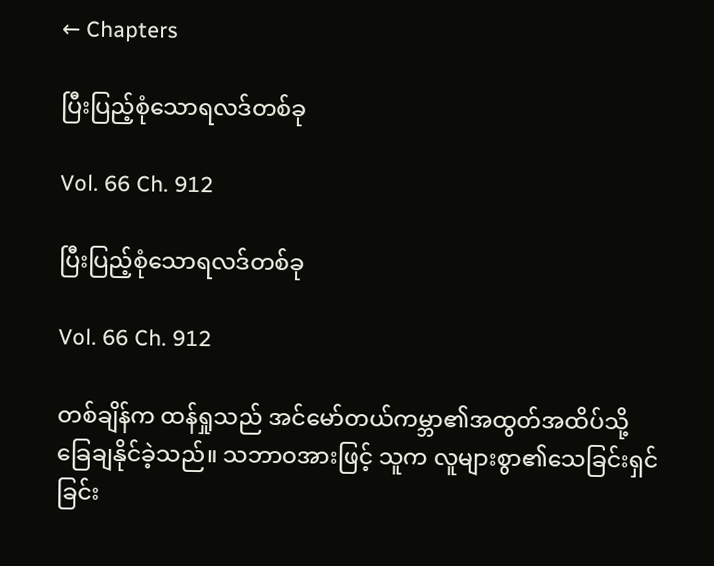← Chapters

ပြီးပြည့်စုံသောရလဒ်တစ်ခု

Vol. 66 Ch. 912

ပြီးပြည့်စုံသောရလဒ်တစ်ခု

Vol. 66 Ch. 912

တစ်ချိန်က ထန်ရှုသည် အင်မော်တယ်ကမ္ဘာ၏အထွတ်အထိပ်သို့ ခြေချနိုင်ခဲ့သည်။ သဘာဝအားဖြင့် သူက လူများစွာ၏သေခြင်းရှင်ခြင်း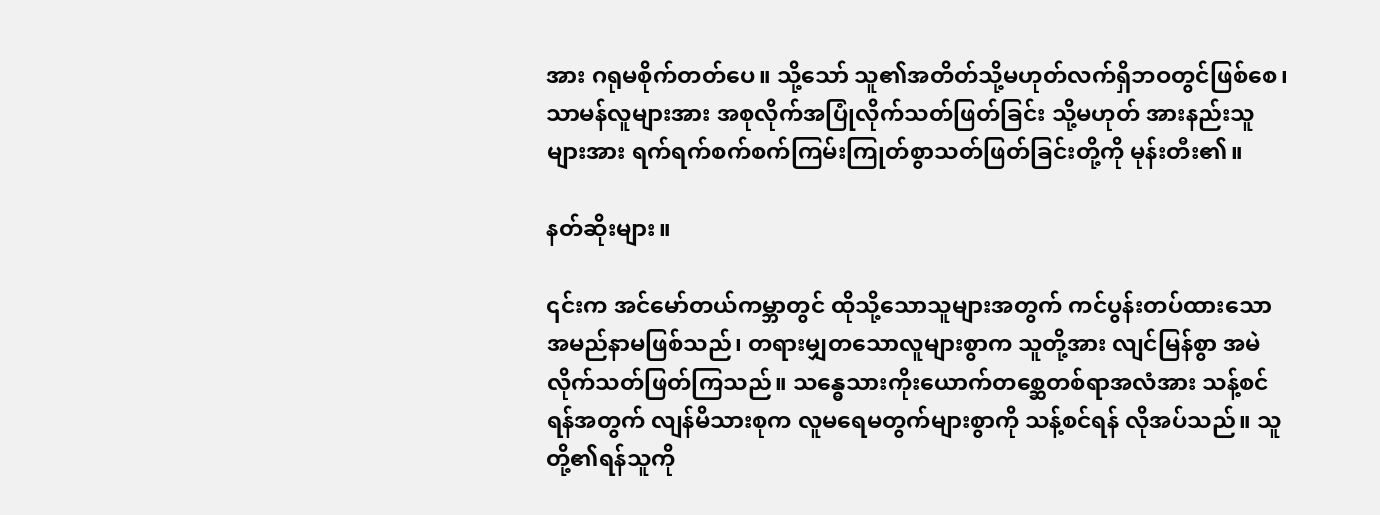အား ဂရုမစိုက်တတ်ပေ။ သို့သော် သူ၏အတိတ်သို့မဟုတ်လက်ရှိဘဝတွင်ဖြစ်စေ၊ သာမန်လူများအား အစုလိုက်အပြုံလိုက်သတ်ဖြတ်ခြင်း သို့မဟုတ် အားနည်းသူများအား ရက်ရက်စက်စက်ကြမ်းကြုတ်စွာသတ်ဖြတ်ခြင်းတို့ကို မုန်းတီး၏။

နတ်ဆိုးများ။

၎င်းက အင်မော်တယ်ကမ္ဘာတွင် ထိုသို့သောသူများအတွက် ကင်ပွန်းတပ်ထားသော အမည်နာမဖြစ်သည်၊ တရားမျှတသောလူများစွာက သူတို့အား လျင်မြန်စွာ အမဲလိုက်သတ်ဖြတ်ကြသည်။ သန္ဓေသားကိုးယောက်တ‌‌စ္ဆေတစ်ရာအလံအား သန့်စင်ရန်အတွက် လျန်မိသားစုက လူမရေမတွက်များစွာကို သန့်စင်ရန် လိုအပ်သည်။ သူတို့၏ရန်သူကို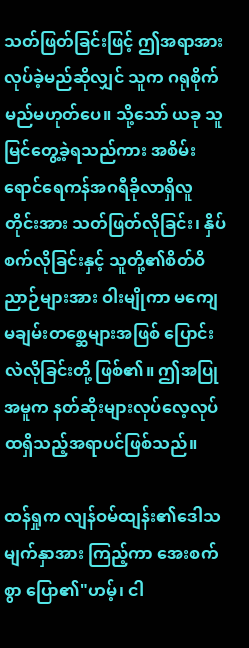သတ်ဖြတ်ခြင်းဖြင့် ဤအရာအား လုပ်ခဲ့မည်ဆိုလျှင် သူက ဂရုစိုက်မည်မဟုတ်ပေ။ သို့သော် ယခု သူ မြင်တွေ့ခဲ့ရသည်ကား အစိမ်းရောင်ရေကန်အဂရီခိုလာရှိလူတိုင်းအား သတ်ဖြတ်လိုခြင်း၊ နှိပ်စက်လိုခြင်းနှင့် သူတို့၏စိတ်ဝိညာဉ်များအား ဝါးမျိုကာ မကျေမချမ်းတစ္ဆေများအဖြစ် ပြောင်းလဲလိုခြင်းတို့ ဖြစ်၏။ ဤအပြုအမူက နတ်ဆိုးများလုပ်လေ့လုပ်ထရှိသည့်အရာပင်ဖြစ်သည်။

ထန်ရှုက လျန်ဝမ်ထျန်း၏ဒေါသမျက်နှာအား ကြည့်ကာ အေးစက်စွာ ပြော၏"ဟမ့်၊ ငါ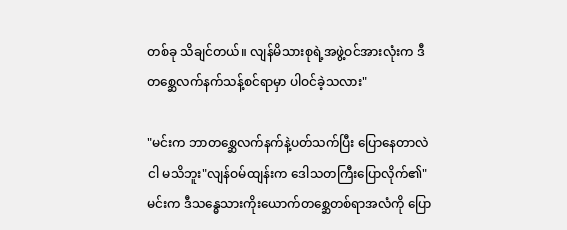တစ်ခု သိချင်တယ်။ လျန်မိသားစုရဲ့အဖွဲ့ဝင်အားလုံးက ဒီတစ္ဆေလက်နက်သန့်စင်ရာမှာ ပါဝင်ခဲ့သလား"

"မင်းက ဘာတစ္ဆေလက်နက်နဲ့ပတ်သက်ပြီး ပြောနေတာလဲ ငါ မသိဘူး"လျန်ဝမ်ထျန်းက ဒေါသတကြီးပြောလိုက်၏"မင်းက ဒီသန္ဓေသားကိုး‌ယောက်တစ္ဆေတစ်ရာအလံကို ပြော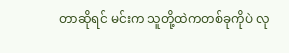တာဆိုရင် မင်းက သူတို့ထဲကတစ်ခုကိုပဲ လု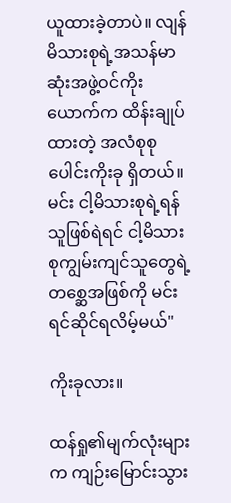ယူထားခဲ့တာပဲ။ လျန်မိသားစုရဲ့အသန်မာဆုံးအဖွဲ့ဝင်ကိုးယောက်က ထိန်းချုပ်ထားတဲ့ အလံစုစုပေါင်းကိုးခု ရှိတယ်။ မင်း ငါ့မိသားစုရဲ့ရန်သူဖြစ်ရဲရင် ငါ့မိသားစုကျွမ်းကျင်သူတွေရဲ့တစ္ဆေအဖြစ်ကို မင်း ရင်ဆိုင်ရလိမ့်မယ်"

ကိုးခုလား။

ထန်ရှု၏မျက်လုံးများက ကျဉ်းမြောင်းသွား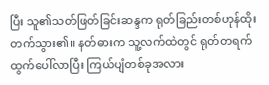ပြီး သူ၏သတ်ဖြတ်ခြင်းဆန္ဒက ရုတ်ခြည်းတစ်ဟုန်ထိုးတက်သွား၏။ နတ်ဓားက သူ့လက်ထဲတွင် ရုတ်တရက် ထွက်ပေါ်လာပြီး ကြယ်ပျံတစ်ခုအလား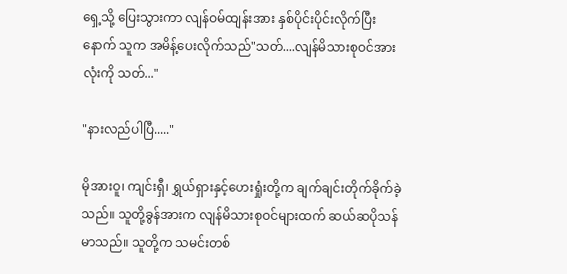ရှေ့သို့ ပြေးသွားကာ လျန်ဝမ်ထျန်းအား နှစ်ပိုင်းပိုင်းလိုက်ပြီးနောက် သူက အမိန့်ပေးလိုက်သည်"သတ်....လျန်မိသားစုဝင်အားလုံးကို သတ်..."

"နားလည်ပါပြီ....."

မိုအားဝူ၊ ကျင်းရှီ၊ ရွှယ်ရှားနှင့်ဟေးရှုံးတို့က ချက်ချင်းတိုက်ခိုက်ခဲ့သည်။ သူတို့ခွန်အားက လျန်မိသားစုဝင်များထက် ဆယ်ဆပိုသန်မာသည်။ သူတို့က သမင်းတစ်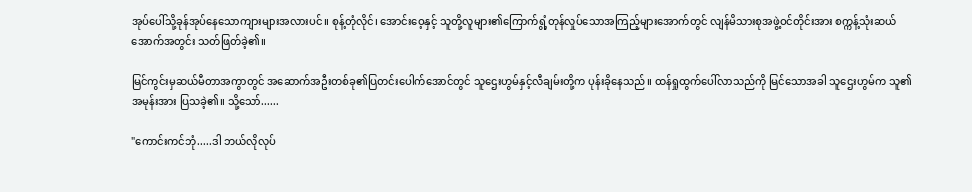အုပ်ပေါ်သို့ခုန်အုပ်နေသောကျားများအလားပင်။ စုန့်တုံလိုင်၊ အောင်းဝေ့နှင့် သူတို့လူများ၏ကြောက်ရွံ့တုန်လှုပ်သောအကြည့်များအောက်တွင် လျန်မိသားစုအဖွဲ့ဝင်တိုင်းအား စက္ကန့်သုံးဆယ်အောက်အတွင်း သတ်ဖြတ်ခဲ့၏။

မြင်ကွင်းမှဆယ်မီတာအကွာတွင် အဆောက်အဦးတစ်ခု၏ပြတင်းပေါက်အောင်တွင် သူဌေးဟွမ်နှင့်လီချမ်းတို့က ပုန်းခိုနေသည်။ ထန်ရှုထွက်ပေါ်လာသည်ကို မြင်သောအခါ သူဌေးဟွမ်က သူ၏အမုန်းအား ပြသခဲ့၏။ သို့သော်......

"ကောင်းကင်ဘုံ.....ဒါ ဘယ်လိုလုပ်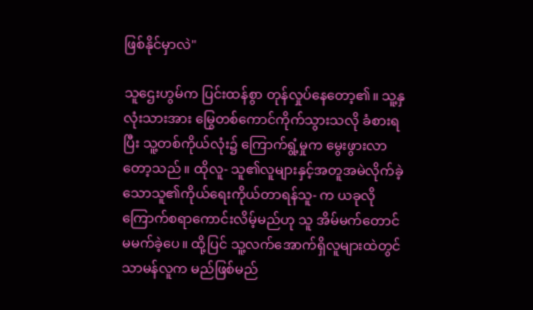ဖြစ်နိုင်မှာလဲ"

သူဌေးဟွမ်က ပြင်းထန်စွာ တုန်လှုပ်နေတော့၏။ သူ့နှလုံးသားအား မြွေတစ်ကောင်ကိုက်သွားသလို ခံစားရပြီး သူ့တစ်ကိုယ်လုံး၌ ကြောက်ရွံ့မှုက မွေးဖွားလာတော့သည်။ ထိုလူ- သူ၏လူများနှင့်အတူအမဲလိုက်ခဲ့သောသူ၏ကိုယ်‌ရေးကိုယ်တာရန်သူ- က ယခုလိုကြောက်စရာကောင်းလိမ့်မည်ဟု သူ အိမ်မက်တောင် မမက်ခဲ့ပေ။ ထို့ပြင် သူ့လက်အောက်ရှိလူများထဲတွင် သာမန်လူက မည်ဖြစ်မည်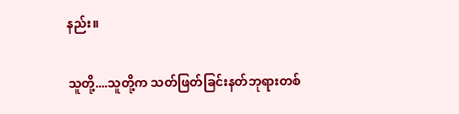နည်း။

သူတို့....သူတို့က သတ်ဖြတ်ခြင်းနတ်ဘုရားတစ်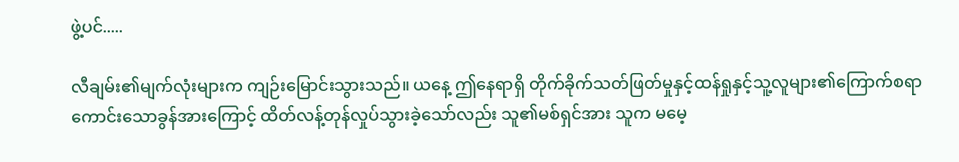ဖွဲ့ပင်.....

လီချမ်း၏မျက်လုံးများက ကျဉ်းမြောင်းသွားသည်။ ယနေ့ ဤ‌နေရာရှိ တိုက်ခိုက်သတ်ဖြတ်မှုနှင့်ထန်ရှုနှင့်သူ့လူများ၏ကြောက်စရာကောင်းသောခွန်အားကြောင့် ထိတ်လန့်တုန်လှုပ်သွားခဲ့သော်လည်း သူ၏မစ်ရှင်အား သူက မမေ့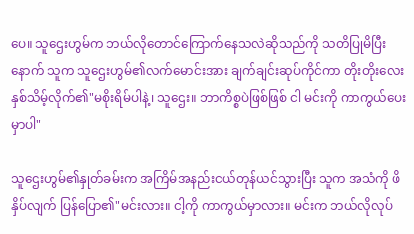ပေ။ သူဌေးဟွမ်က ဘယ်လိုတောင်ကြောက်နေသလဲဆိုသည်ကို သတိပြုမိပြီးနောက် သူက သူဌေးဟွမ်၏လက်မောင်းအား ချက်ချင်းဆုပ်ကိုင်ကာ တိုးတိုးလေးနှစ်သိမ့်လိုက်၏"မစိုးရိမ်ပါနဲ့၊ သူဌေး။ ဘာကိစ္စပဲဖြစ်ဖြစ် ငါ မင်းကို ကာကွယ်ပေးမှာပါ"

သူဌေးဟွမ်၏နှုတ်ခမ်းက အကြိမ်အနည်းငယ်တုန်ယင်သွားပြီး သူက အသံကို ဖိနှိပ်လျက် ပြန်ပြော၏"မင်းလား။ ငါ့ကို ကာကွယ်မှာလား။ မင်းက ဘယ်လိုလုပ်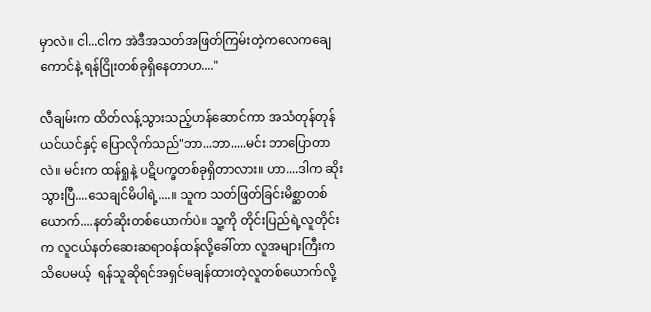မှာလဲ။ ငါ...ငါက အဲဒီအသတ်အဖြတ်ကြမ်းတဲ့ကလေကချေကောင်နဲ့ ရန်ငြိုးတစ်ခုရှိနေတာဟ...."

လီချမ်းက ထိတ်လန့်သွားသည့်ဟန်ဆောင်ကာ အသံတုန်တုန်ယင်ယင်နှင့် ပြောလိုက်သည်"ဘာ...ဘာ.....မင်း ဘာပြောတာလဲ။ မင်းက ထန်ရှုနဲ့ ပဋိပက္ခတစ်ခုရှိတာလား။ ဟာ....ဒါက ဆိုးသွားပြီ....သေချင်မိပါရဲ့....။ သူက သတ်ဖြတ်ခြင်းမိစ္ဆာတစ်ယောက်....နတ်ဆိုးတစ်ယောက်ပဲ။ သူ့ကို တိုင်းပြည်ရဲ့လူတိုင်းက လူငယ်နတ်ဆေးဆရာဝန်ထန်လို့ခေါ်တာ လူအများကြီးက သိပေမယ့်  ရန်သူဆိုရင်အရှင်မချန်ထားတဲ့လူတစ်ယောက်လို့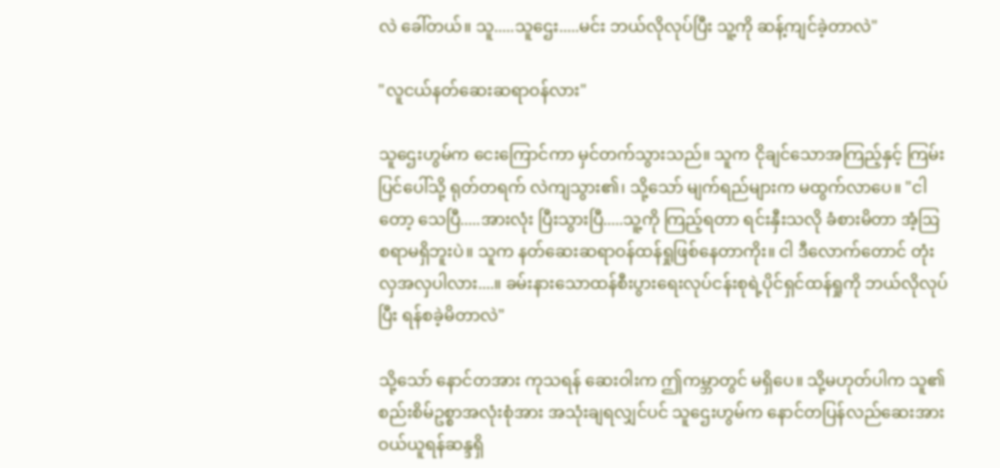လဲ ခေါ်တယ်။ သူ.....သူဌေး.....မင်း ဘယ်လိုလုပ်ပြီး သူ့ကို ဆန့်ကျင်ခဲ့တာလဲ"

"လူငယ်နတ်ဆေးဆရာဝန်လား"

သူဌေးဟွမ်က ငေးကြောင်ကာ မှင်တက်သွားသည်။ သူက ငိုချင်သောအကြည့်နှင့် ကြမ်းပြင်ပေါ်သို့ ရုတ်တရက် လဲကျသွား၏၊ သို့သော် မျက်ရည်များက မထွက်လာပေ။ "ငါတော့ သေပြီ.....အားလုံး ပြီးသွားပြီ.....သူ့ကို ကြည့်ရတာ ရင်းနှီးသလို ခံစားမိတာ အံ့ဩစရာမရှိဘူးပဲ။ သူက နတ်ဆေးဆရာဝန်ထန်ရှုဖြစ်နေတာကိုး။ ငါ ဒီလောက်တောင် တုံးလှအလှပါလား....။ ခမ်းနားသောထန်စီးပွားရေးလုပ်ငန်းစုရဲ့ပိုင်ရှင်ထန်ရှုကို ဘယ်လိုလုပ်ပြီး ရန်စခဲ့မိတာလဲ"

သို့သော် နောင်တအား ကုသရန် ဆေးဝါးက ဤကမ္ဘာတွင် မရှိပေ။ သို့မဟုတ်ပါက သူ၏စည်းစိမ်ဥစ္စာအလုံးစုံအား အသုံးချရလျှင်ပင် သူဌေးဟွမ်က နောင်တပြန်လည်ဆေးအား ဝယ်ယူရန်ဆန္ဒရှိ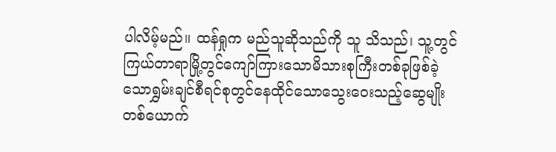ပါလိမ့်မည်။ ထန်ရှုက မည်သူဆိုသည်ကို သူ သိသည်၊ သူ့တွင် ကြယ်တာရာမြို့တွင်ကျော်ကြားသောမိသားစုကြီးတစ်ခုဖြစ်ခဲ့သောရွှမ်းချင်စီရင်စုတွင်နေထိုင်သောသွေးဝေးသည့်ဆွေမျိုးတစ်ယောက်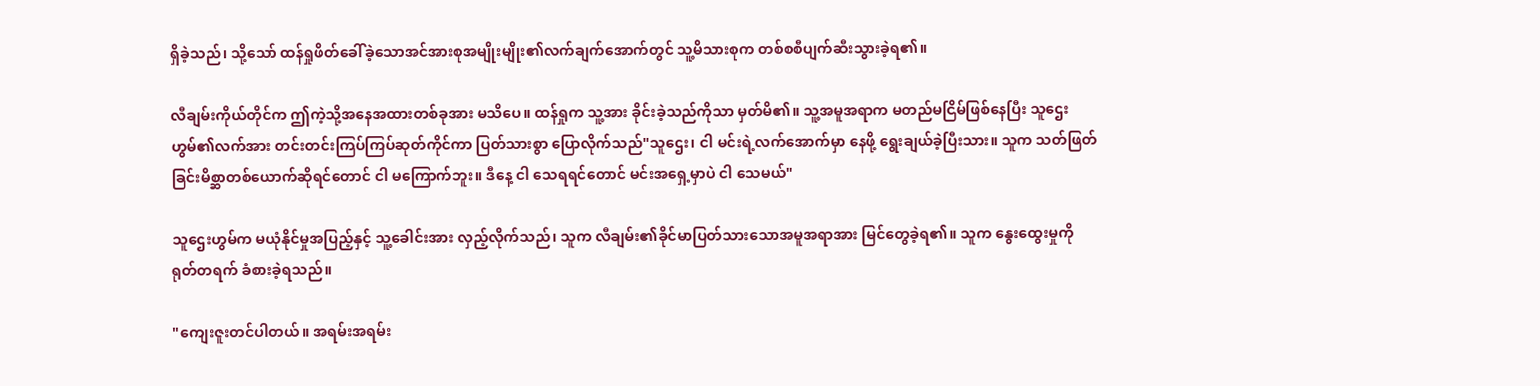ရှိခဲ့သည်၊ သို့သော် ထန်ရှုဖိတ်ခေါ်ခဲ့သောအင်အားစုအမျိုးမျိုး၏လက်‌ချက်‌အောက်တွင် သူ့မိသားစုက တစ်စစီပျက်ဆီးသွားခဲ့ရ၏။

လီချမ်းကိုယ်တိုင်က ဤကဲ့သို့အနေအထားတစ်ခုအား မသိပေ။ ထန်ရှုက သူ့အား ခိုင်းခဲ့သည်ကိုသာ မှတ်မိ၏။ သူ့အမူအရာက မတည်မငြိမ်ဖြစ်နေပြီး သူဌေးဟွမ်၏လက်အား တင်းတင်းကြပ်ကြပ်ဆုတ်ကိုင်ကာ ပြတ်သားစွာ ပြောလိုက်သည်"သူဌေး၊ ငါ မင်းရဲ့လက်အောက်မှာ နေဖို့ ရွေးချယ်ခဲ့ပြီးသား။ သူက သတ်ဖြတ်ခြင်းမိစ္ဆာတစ်ယောက်ဆိုရင်တောင် ငါ မကြောက်ဘူး။ ဒီနေ့ ငါ သေရရင်တောင် မင်းအရှေ့မှာပဲ ငါ သေမယ်"

သူဌေးဟွမ်က မယုံနိုင်မှုအပြည့်နှင့် သူ့ခေါင်းအား လှည့်လိုက်သည်၊ သူက လီချမ်း၏ခိုင်မာပြတ်သားသောအမူအရာအား မြင်တွေခဲ့ရ၏။ သူက နွေးထွေးမှုကို ရုတ်တရက် ခံစားခဲ့ရသည်။

"ကျေးဇူးတင်ပါတယ်။ အရမ်းအရမ်း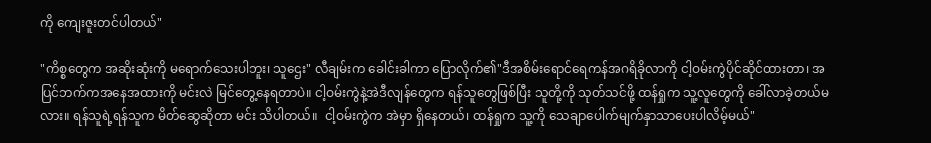ကို ကျေးဇူးတင်ပါတယ်"

"ကိစ္စတွေက အဆိုးဆုံးကို မရောက်သေးပါဘူး၊ သူဌေး" လီချမ်းက ခေါင်းခါကာ ပြောလိုက်၏"ဒီအစိမ်းရောင်ရေကန်အဂရိခိုလာကို ငါ့ဝမ်းကွဲပိုင်ဆိုင်ထားတာ၊ အပြင်ဘက်ကအနေအထားကို မင်းလဲ မြင်တွေ့နေရတာပဲ။ ငါ့ဝမ်းကွဲနဲ့အဲဒီလျန်တွေက ရန်သူတွေဖြစ်ပြီး သူတို့ကို သုတ်သင်ဖို့ ထန်ရှုက သူ့လူတွေကို ခေါ်လာခဲ့တယ်မလား။ ရန်သူရဲ့ရန်သူက မိတ်ဆွေဆိုတာ မင်း သိပါတယ်။  ငါ့ဝမ်းကွဲက အဲမှာ ရှိနေတယ်၊ ထန်ရှုက သူ့ကို သေချာပေါက်မျက်နှာသာပေးပါလိမ့်မယ်"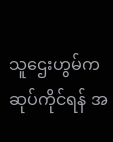သူဌေးဟွမ်က ဆုပ်ကိုင်ရန် အ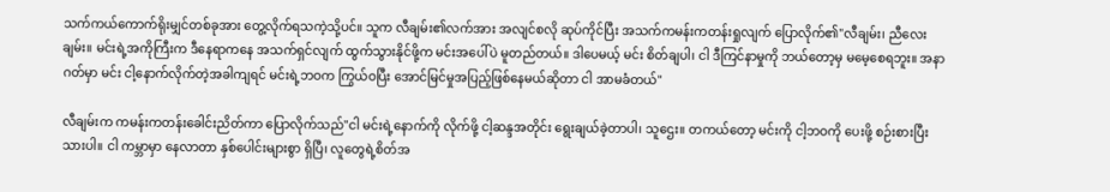သက်ကယ်ကောက်ရိုးမျှင်တစ်ခုအား တွေ့လိုက်ရသကဲ့သို့ပင်။ သူက လီချမ်း၏လက်အား အလျင်စလို ဆုပ်ကိုင်ပြီး အသက်ကမန်းကတန်းရှုလျက် ပြောလိုက်၏"လီချမ်း၊ ညီလေးချမ်း။ မင်းရဲ့အကိုကြီးက ဒီ‌နေရာကနေ အသက်ရှင်လျက် ထွက်သွားနိုင်ဖို့က မင်းအပေါ်ပဲ မူတည်တယ်။ ဒါပေမယ့် မင်း စိတ်ချပါ၊ ငါ ဒီကြင်နာမှုကို ဘယ်တော့မှ မမေ့စေရဘူး။ အနာဂတ်မှာ မင်း ငါ့နောက်လိုက်တဲ့အခါကျရင် မင်းရဲ့ဘဝက ကြွယ်ဝပြီး အောင်မြင်မှုအပြည့်ဖြစ်နေမယ်ဆိုတာ ငါ အာမခံတယ်"

လီချမ်းက ကမန်းကတန်းခေါင်းညိတ်ကာ ပြောလိုက်သည်"ငါ မင်းရဲ့နောက်ကို လိုက်ဖို့ ငါ့ဆန္ဒအတိုင်း ရွေးချယ်ခဲ့တာပါ၊ သူဌေး။ တကယ်တော့ မင်းကို ငါ့ဘဝကို ပေးဖို့ စဉ်းစားပြီးသားပါ။ ငါ ကမ္ဘာမှာ နေလာတာ နှစ်ပေါင်းများစွာ ရှိပြီ၊ လူတွေရဲ့စိတ်အ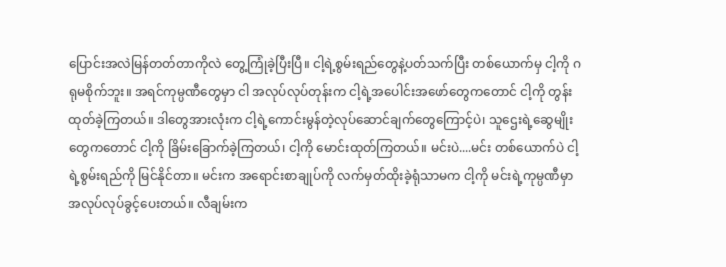ပြောင်းအလဲမြန်တတ်တာကိုလဲ တွေ့ကြုံခဲ့ပြီးပြီ။ ငါ့ရဲ့စွမ်းရည်တွေနဲ့ပတ်သက်ပြီး တစ်ယောက်မှ ငါ့ကို ဂရုမစိုက်ဘူး။ အရင်ကုမ္ပဏီတွေမှာ ငါ အလုပ်လုပ်တုန်းက ငါ့ရဲ့အပေါင်းအဖော်တွေကတောင် ငါ့ကို တွန်းထုတ်ခဲ့ကြတယ်။ ဒါတွေအားလုံးက ငါ့ရဲ့ကောင်းမွန်တဲ့လုပ်ဆောင်ချက်တွေ‌ကြောင့်ပဲ၊ သူဌေးရဲ့ဆွေမျိုးတွေကတောင် ငါ့ကို ခြိမ်းခြောက်ခဲ့ကြတယ်၊ ငါ့ကို မောင်းထုတ်ကြတယ်။ မင်းပဲ....မင်း တစ်ယောက်ပဲ ငါ့ရဲ့စွမ်းရည်ကို မြင်နိုင်တာ။ မင်းက အရောင်းစာချုပ်ကို လက်မှတ်ထိုးခဲ့ရုံသာမက ငါ့ကို မင်းရဲ့ကုမ္ပဏီမှာ အလုပ်လုပ်ခွင့်ပေးတယ်။ လီချမ်းက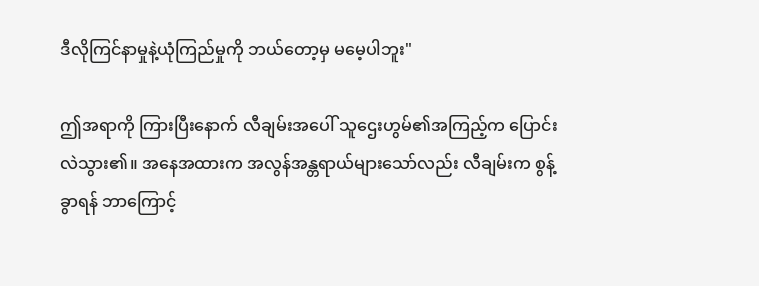ဒီလိုကြင်နာမှုနဲ့ယုံကြည်မှုကို ဘယ်တော့မှ မမေ့ပါဘူး"

ဤအရာကို ကြားပြီးနောက် လီချမ်းအပေါ် သူဌေးဟွမ်၏အကြည့်က ပြောင်းလဲသွား၏။ အနေအထားက အလွန်အန္တရာယ်များသော်လည်း လီချမ်းက စွန့်ခွာရန် ဘာကြောင့်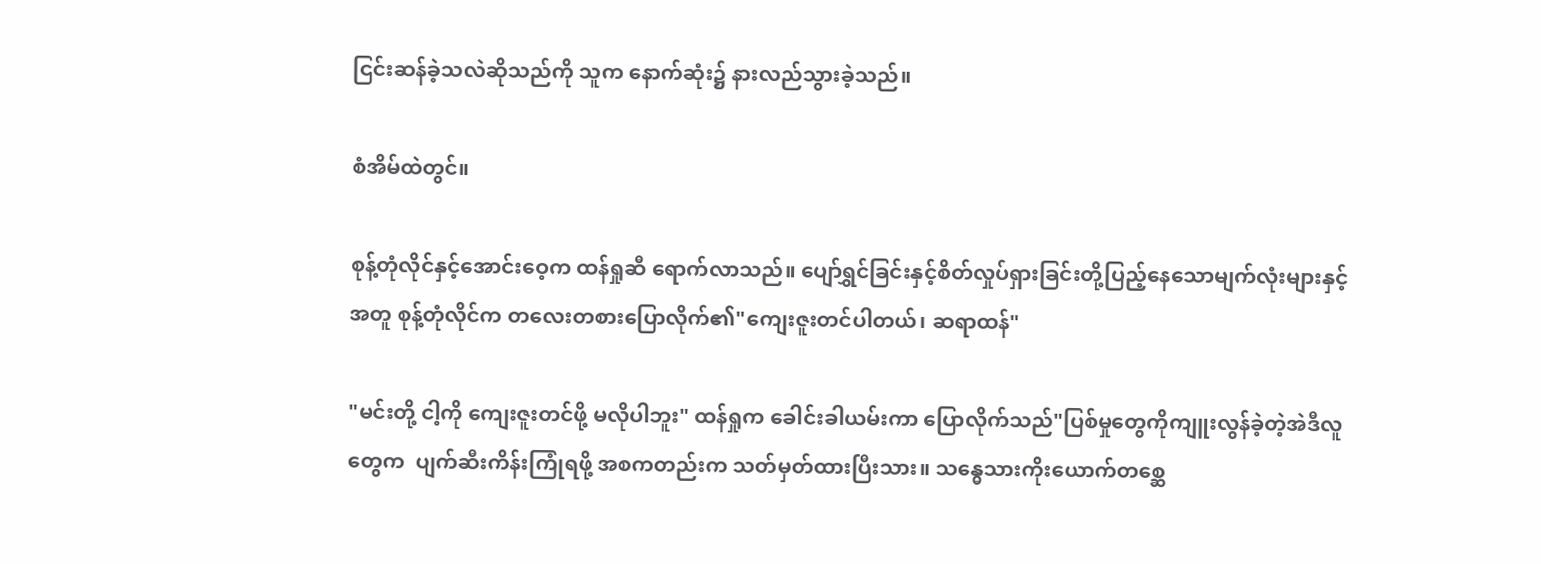ငြင်းဆန်ခဲ့သလဲဆိုသည်ကို သူက နောက်ဆုံး၌ နားလည်သွားခဲ့သည်။

စံအိမ်ထဲတွင်။

စုန့်တုံလိုင်နှင့်အောင်းဝေ့က ထန်ရှုဆီ ရောက်လာသည်။ ပျော်ရွှင်ခြင်းနှင့်စိတ်လှုပ်ရှားခြင်းတို့ပြည့်နေသောမျက်လုံးများနှင့်အတူ စုန့်တုံလိုင်က တလေးတစားပြောလိုက်၏"ကျေးဇူးတင်ပါတယ်၊ ဆရာထန်"

"မင်းတို့ ငါ့ကို ကျေးဇူးတင်ဖို့ မလိုပါဘူး" ထန်ရှုက ခေါင်းခါယမ်းကာ ပြောလိုက်သည်"ပြစ်မှုတွေကိုကျူးလွန်ခဲ့တဲ့အဲဒီလူတွေက  ပျက်ဆီးကိန်းကြုံရဖို့ အစကတည်းက သတ်မှတ်ထားပြီးသား။ သန္ဓေသားကိုးယောက်တစ္ဆေ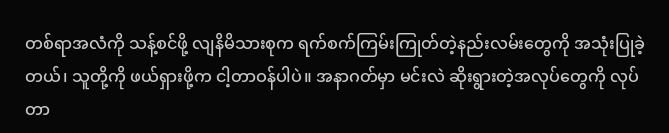တစ်ရာအလံကို သန့်စင်ဖို့ လျနိမိသားစုက ရက်စက်ကြမ်းကြုတ်တဲ့နည်းလမ်း‌တွေကို အသုံးပြုခဲ့တယ်၊ သူတို့ကို ဖယ်ရှားဖို့က ငါ့တာဝန်ပါပဲ။ အနာဂတ်မှာ မင်းလဲ ဆိုးရွားတဲ့အလုပ်တွေကို လုပ်တာ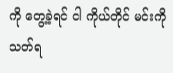ကို တွေ့ခဲ့ရင် ငါ ကိုယ်တိုင် မင်းကို သတ်ရ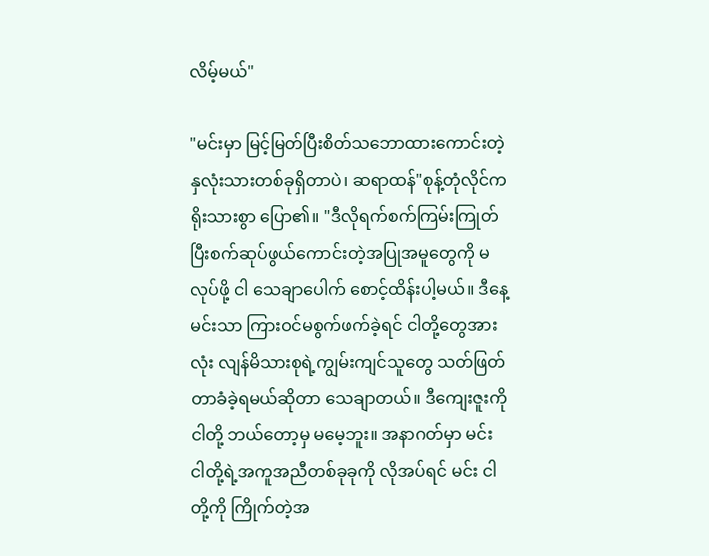လိမ့်မယ်"

"မင်းမှာ မြင့်မြတ်ပြီးစိတ်သဘောထားကောင်းတဲ့နှလုံးသားတစ်ခုရှိတာပဲ၊ ဆရာထန်"စုန့်တုံလိုင်က ရိုးသားစွာ ပြော၏။ "ဒီလိုရက်စက်ကြမ်းကြုတ်ပြီးစက်ဆုပ်ဖွယ်ကောင်းတဲ့အပြုအမူတွေကို မလုပ်ဖို့ ငါ သေချာပေါက် ‌စောင့်ထိန်းပါ့မယ်။ ဒီနေ့ မင်းသာ ကြားဝင်မစွက်ဖက်ခဲ့ရင် ငါတို့တွေအားလုံး လျန်မိသားစုရဲ့ကျွမ်းကျင်သူတွေ သတ်ဖြတ်တာခံခဲ့ရမယ်ဆိုတာ သေချာတယ်။ ဒီကျေးဇူးကို ငါတို့ ဘယ်တော့မှ မမေ့ဘူး။ အနာဂတ်မှာ မင်း ငါတို့ရဲ့အကူအညီတစ်ခုခုကို လိုအပ်ရင် မင်း ငါတို့ကို ကြိုက်တဲ့အ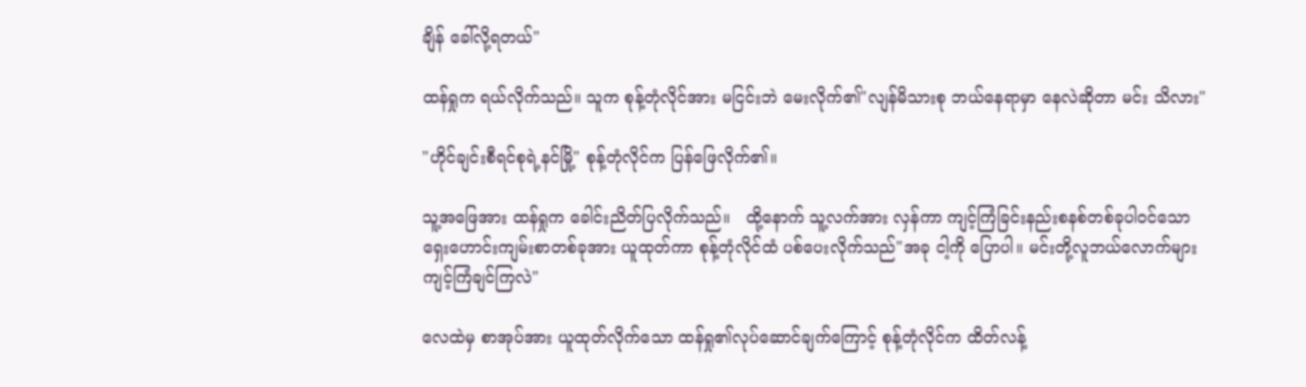ချိန် ခေါ်လို့ရတယ်"

ထန်ရှုက ရယ်လိုက်သည်။ သူက စုန့်တုံလိုင်အား မငြင်းဘဲ မေးလိုက်၏"လျန်မိသားစု ဘယ်နေရာမှာ နေလဲဆိုတာ မင်း သိလား"

"ဟိုင်ချင်းစီရင်စုရဲ့နင်မြို့" စုန့်တုံလိုင်က ပြန်ဖြေလိုက်၏။

သူ့အဖြေအား ထန်ရှုက ခေါင်းညိတ်ပြလိုက်သည်။   ထို့နောက် သူ့လက်အား လှန်ကာ ကျင့်ကြံခြင်းနည်းစနစ်တစ်ခုပါဝင်သောရှေးဟောင်းကျမ်းစာတစ်ခုအား ယူထုတ်ကာ စုန့်တုံလိုင်ထံ ပစ်ပေးလိုက်သည်"အခု ငါ့ကို ပြောပါ။ မင်းတို့လူဘယ်လောက်များ ကျင့်ကြံချင်ကြလဲ"

လေထဲမှ စာအုပ်အား ယူထုတ်လိုက်သော ထန်ရှု၏လုပ်ဆောင်ချက်ကြောင့် စုန့်တုံလိုင်က ထိတ်လန့်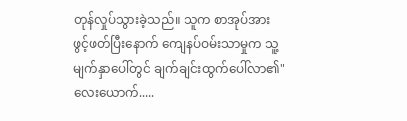တုန်လှုပ်သွားခဲ့သည်။ သူက စာအုပ်အား ဖွင့်ဖတ်ပြီးနောက် ကျေနပ်ဝမ်းသာမှုက သူ့မျက်နှာပေါ်တွင် ချက်ချင်းထွက်ပေါ်လာ၏"လေးယောက်.....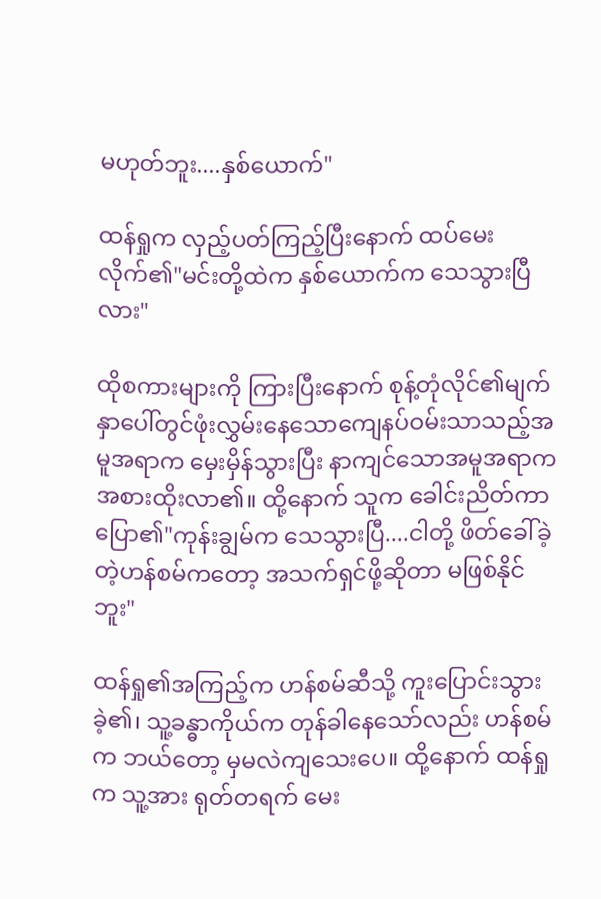မဟုတ်ဘူး....နှစ်ယောက်"

ထန်ရှုက လှည့်ပတ်ကြည့်ပြီးနောက် ထပ်မေးလိုက်၏"မင်းတို့ထဲက နှစ်ယောက်က သေသွားပြီလား"

ထိုစကားများကို ကြားပြီးနောက် စုန့်တုံလိုင်၏မျက်နှာပေါ်တွင်ဖုံးလွှမ်းနေသောကျေနပ်ဝမ်းသာသည့်အမူအရာက မှေးမှိန်သွားပြီး နာကျင်သောအမူအရာက အစားထိုးလာ၏။ ထို့နောက် သူက ခေါင်းညိတ်ကာ ပြော၏"ကုန်းချွမ်က သေသွားပြီ....ငါတို့ ဖိတ်ခေါ်ခဲ့တဲ့ဟန်စမ်က‌တော့ အသက်ရှင်ဖို့ဆိုတာ မဖြစ်နိုင်ဘူး"

ထန်ရှု၏အကြည့်က ဟန်စမ်ဆီသို့ ကူးပြောင်းသွားခဲ့၏၊ သူ့ခန္ဓာကိုယ်က တုန်ခါနေသော်လည်း ဟန်စမ်က ဘယ်တော့ မှမလဲကျသေးပေ။ ထို့နောက် ထန်ရှုက သူ့အား ရုတ်တရက် မေး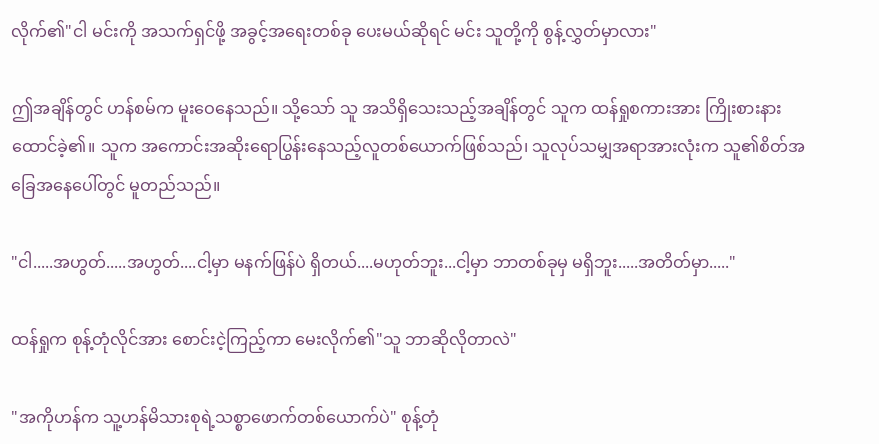လိုက်၏"ငါ မင်းကို အသက်ရှင်ဖို့ အခွင့်အရေးတစ်ခု ပေးမယ်ဆိုရင် မင်း သူတို့ကို စွန့်လွှတ်မှာလား"

ဤအချိန်တွင် ဟန်စမ်က မူးဝေနေသည်။ သို့သော် သူ အသိရှိသေးသည့်အချိန်တွင် သူက ထန်ရှုစကားအား ကြိုးစားနားထောင်ခဲ့၏။ သူက အကောင်းအဆိုးရောပြွန်းနေသည့်လူတစ်ယောက်ဖြစ်သည်၊ သူလုပ်သမျှအရာအားလုံးက သူ၏စိတ်အခြေအနေပေါ်တွင် မူတည်သည်။

"ငါ.....အဟွတ်.....အဟွတ်....ငါ့မှာ မနက်ဖြန်ပဲ ရှိတယ်....မဟုတ်ဘူး...ငါ့မှာ ဘာတစ်ခုမှ မရှိဘူး.....အတိတ်မှာ....."

ထန်ရှုက စုန့်တုံလိုင်အား စောင်းငဲ့ကြည့်ကာ မေးလိုက်၏"သူ ဘာဆိုလိုတာလဲ"

"အကိုဟန်က သူ့ဟန်မိသားစုရဲ့သစ္စာဖောက်တစ်ယောက်ပဲ" စုန့်တုံ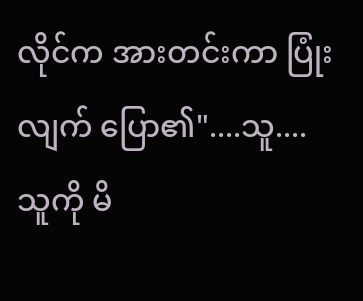လိုင်က အားတင်းကာ ပြုံးလျက် ပြော၏"....သူ....သူကို မိ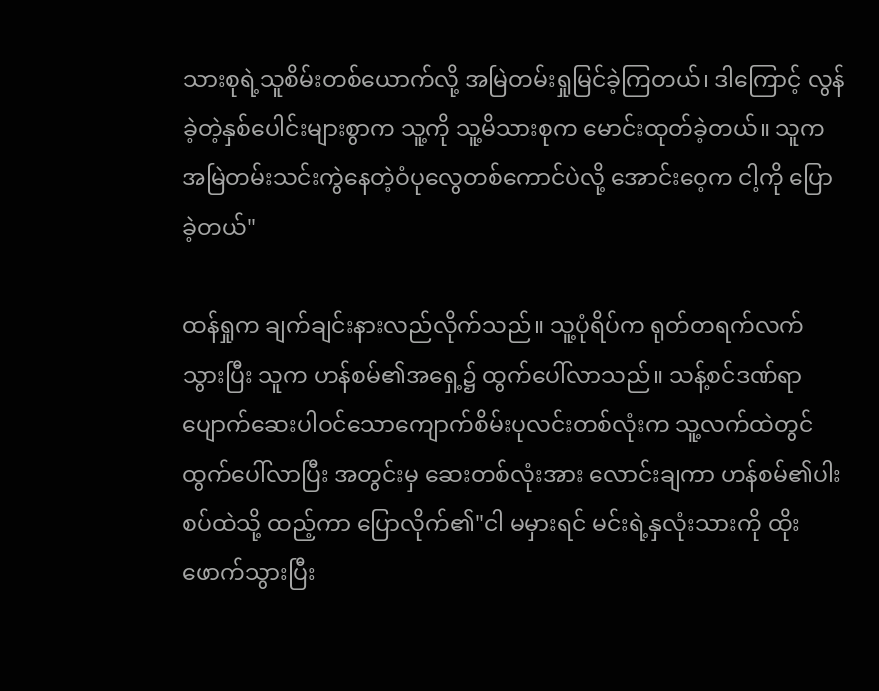သားစုရဲ့သူစိမ်းတစ်ယောက်လို့ အမြဲတမ်းရှုမြင်ခဲ့ကြတယ်၊ ဒါကြောင့် လွန်ခဲ့တဲ့နှစ်ပေါင်းများစွာက သူ့ကို သူ့မိသားစုက မောင်းထုတ်ခဲ့တယ်။ သူက အမြဲတမ်းသင်းကွဲနေတဲ့ဝံပုလွေတစ်ကောင်ပဲလို့ အောင်းဝေ့က ငါ့ကို ပြောခဲ့တယ်"

ထန်ရှုက ချက်ချင်းနားလည်လိုက်သည်။ သူ့ပုံရိပ်က ရုတ်တရက်လက်သွားပြီး သူက ဟန်စမ်၏အရှေ့၌ ထွက်ပေါ်လာသည်။ သန့်စင်ဒဏ်ရာပျောက်ဆေးပါဝင်သောကျောက်စိမ်းပုလင်းတစ်လုံးက သူ့လက်ထဲတွင် ထွက်ပေါ်လာပြီး အတွင်းမှ ဆေးတစ်လုံးအား လောင်းချကာ ဟန်စမ်၏ပါးစပ်ထဲသို့ ထည့်ကာ ပြောလိုက်၏"ငါ မမှားရင် မင်းရဲ့နှလုံးသားကို ထိုးဖောက်သွားပြီး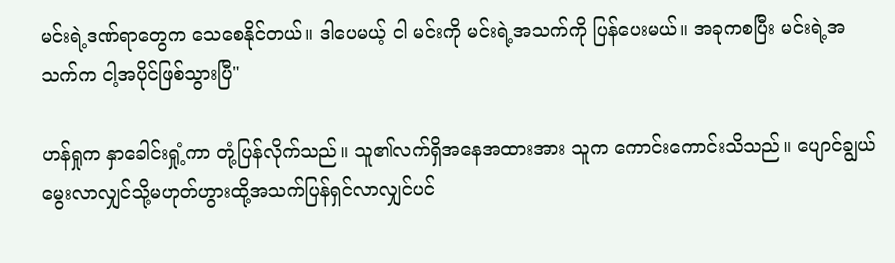မင်းရဲ့ဒဏ်ရာတွေက သေစေနိုင်တယ်။ ဒါပေမယ့် ငါ မင်းကို မင်းရဲ့အသက်ကို ပြန်ပေးမယ်။ အခုကစပြီး မင်းရဲ့အသက်က ငါ့အပိုင်ဖြစ်သွားပြီ"

ဟန်ရှုက နှာခေါင်းရှုံ့ကာ တုံ့ပြန်လိုက်သည်။ သူ၏လက်ရှိအနေအထားအား သူက ကောင်းကောင်းသိသည်။ ပျောင်ချွယ်မွေးလာလျှင်သို့မဟုတ်ဟွားထို့အသက်ပြန်ရှင်လာလျှင်ပင်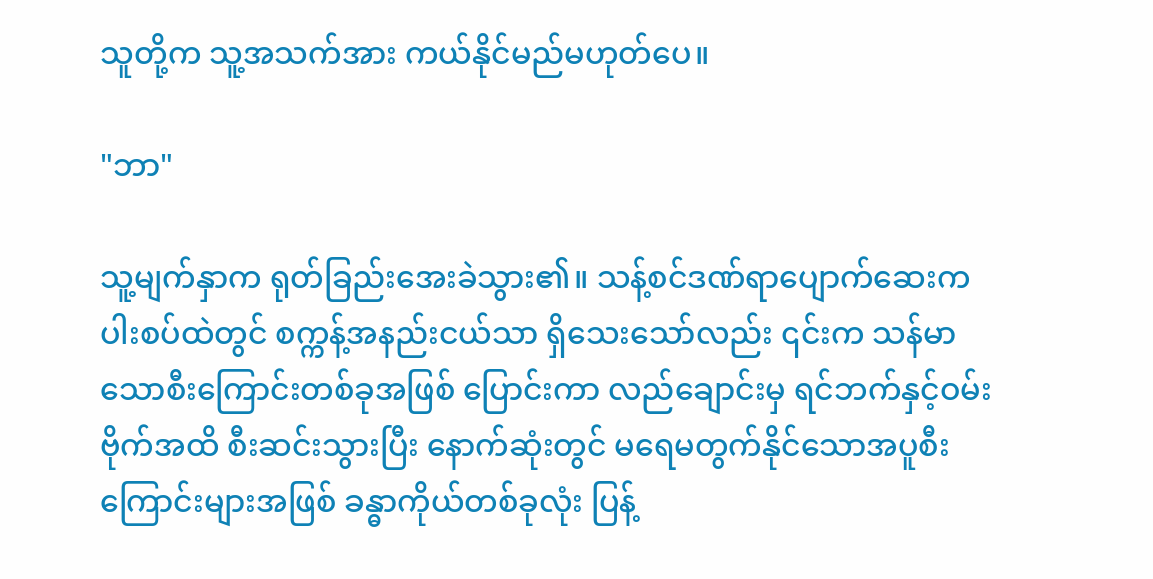သူတို့က သူ့အသက်အား ကယ်နိုင်မည်မဟုတ်ပေ။

"ဘာ"

သူ့မျက်နှာက ရုတ်ခြည်းအေးခဲသွား၏။ သန့်စင်ဒဏ်ရာပျောက်ဆေးက ပါးစပ်ထဲတွင် စက္ကန့်အနည်းငယ်သာ ရှိသေးသော်လည်း ၎င်းက သန်မာသောစီးကြောင်းတစ်ခုအဖြစ် ပြောင်းကာ လည်ချောင်းမှ ရင်ဘက်နှင့်ဝမ်းဗိုက်အထိ စီးဆင်းသွားပြီး နောက်ဆုံးတွင် မရေမတွက်နိုင်သောအပူစီးကြောင်းများအဖြစ် ခန္ဓာကိုယ်တစ်ခုလုံး ပြန့်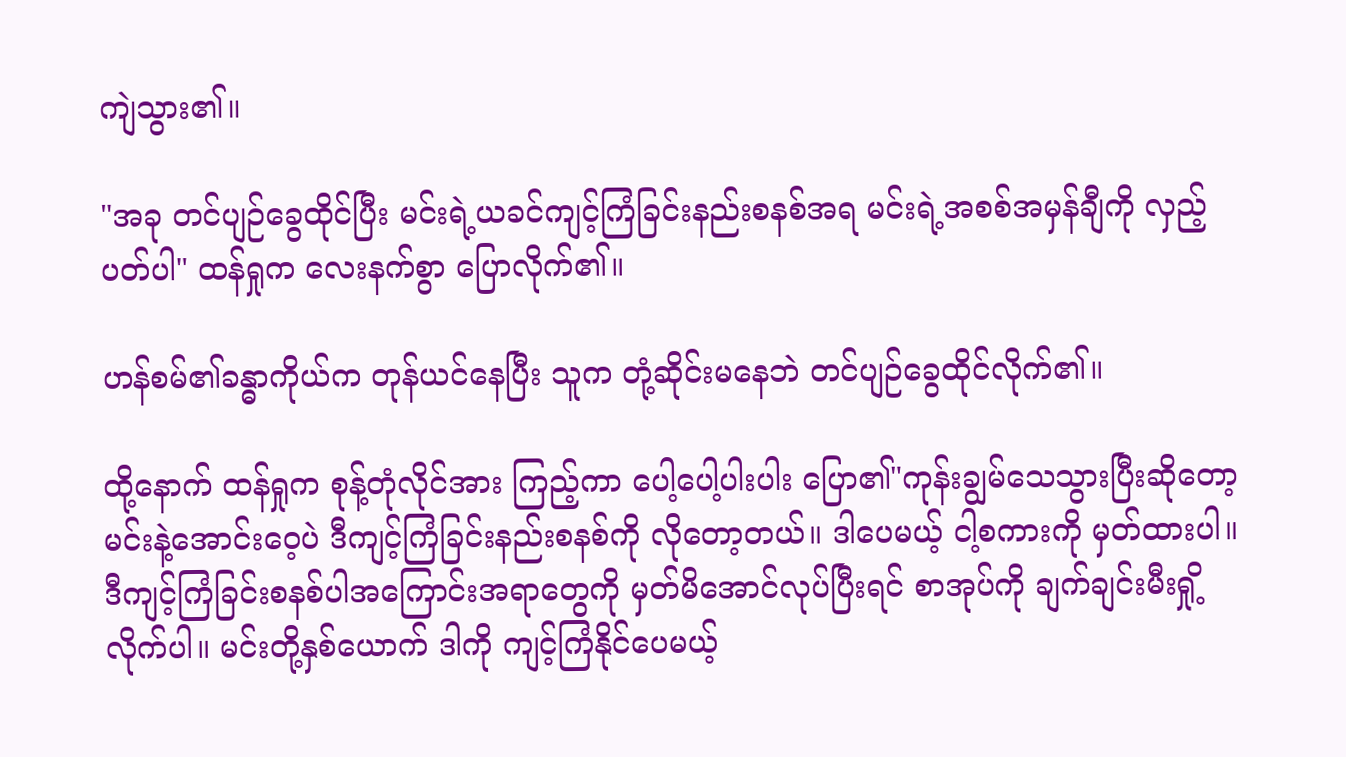ကျဲသွား၏။

"အခု တင်ပျဉ်ခွေထိုင်ပြီး မင်းရဲ့ယခင်ကျင့်ကြံခြင်းနည်းစနစ်အရ မင်းရဲ့အစစ်အမှန်ချီကို လှည့်ပတ်ပါ" ထန်ရှုက လေးနက်စွာ ပြောလိုက်၏။

ဟန်စမ်၏ခန္ဓာကိုယ်က တုန်ယင်နေပြီး သူက တုံ့ဆိုင်းမနေဘဲ တင်ပျဉ်ခွေထိုင်လိုက်၏။

ထို့နောက် ထန်ရှုက စုန့်တုံလိုင်အား ကြည့်ကာ ပေါ့ပေါ့ပါးပါး ပြော၏"ကုန်းချွမ်သေသွားပြီးဆိုတော့ မင်းနဲ့အောင်းဝေ့ပဲ ဒီကျင့်ကြံခြင်းနည်းစနစ်ကို လိုတော့တယ်။ ဒါပေမယ့် ငါ့စကားကို မှတ်ထားပါ။ ဒီကျင့်ကြံခြင်းစနစ်ပါအကြောင်းအရာတွေကို မှတ်မိအောင်လုပ်ပြီးရင် စာအုပ်ကို ချက်ချင်းမီးရှို့လိုက်ပါ။ မင်းတို့နှစ်ယောက် ဒါကို ကျင့်ကြံနိုင်ပေမယ့်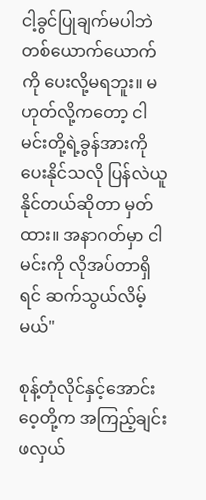ငါ့ခွင်ပြုချက်မပါဘဲ တစ်ယောက်ယောက်ကို ပေးလို့မရဘူး။ မဟုတ်လို့ကတော့ ငါ မင်းတို့ရဲ့ခွန်အားကို ပေး‌နိုင်သလို ပြန်လဲယူနိုင်တယ်ဆိုတာ မှတ်ထား။ အနာဂတ်မှာ ငါ မင်းကို လိုအပ်တာရှိရင် ဆက်သွယ်လိမ့်မယ်"

စုန့်တုံလိုင်နှင့်အောင်းဝေ့တို့က အကြည့်ချင်းဖလှယ်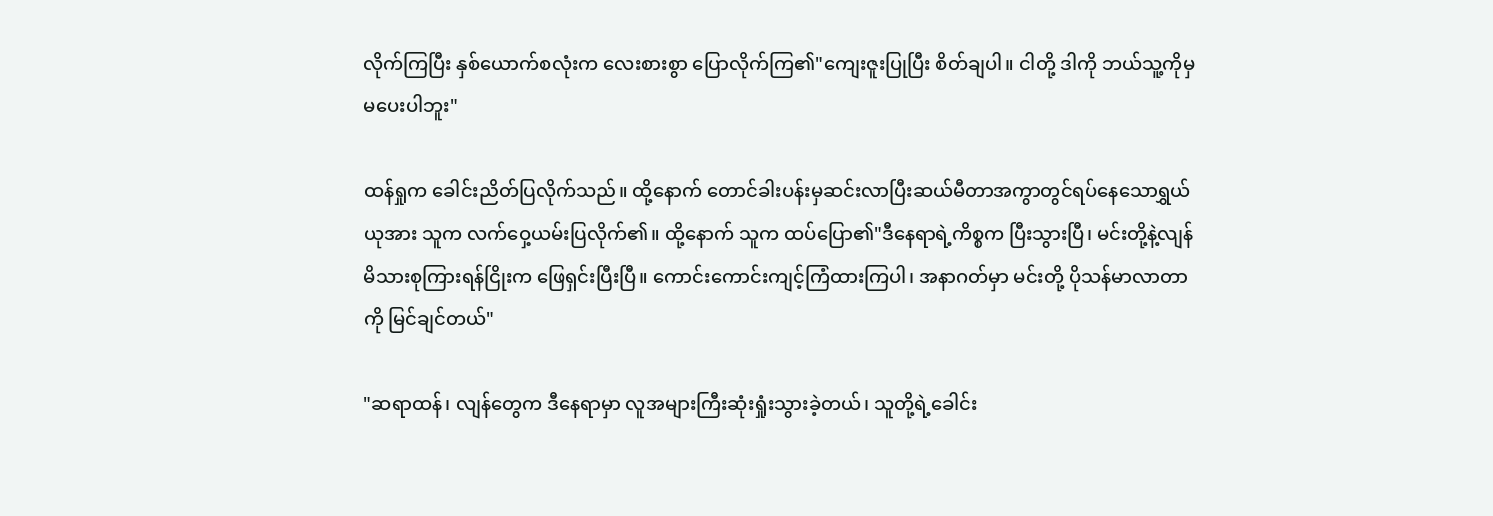လိုက်ကြပြီး နှစ်ယောက်စလုံးက လေးစားစွာ ပြောလိုက်ကြ၏"ကျေးဇူးပြုပြီး စိတ်ချပါ။ ငါတို့ ဒါကို ဘယ်သူ့ကိုမှ မပေးပါဘူး"

ထန်ရှုက ခေါင်းညိတ်ပြလိုက်သည်။ ထို့နောက် တောင်ခါးပန်းမှဆင်းလာပြီးဆယ်မီတာအကွာတွင်ရပ်နေသောရွှယ်ယုအား သူက လက်ဝှေ့ယမ်းပြလိုက်၏။ ထို့နောက် သူက ထပ်ပြော၏"ဒီနေရာရဲ့ကိစ္စက ပြီးသွားပြီ၊ မင်းတို့နဲ့လျန်မိသားစုကြားရန်ငြိုးက ဖြေရှင်းပြီးပြီ။ ကောင်းကောင်းကျင့်ကြံထားကြပါ၊ အနာဂတ်မှာ မင်းတို့ ပိုသန်မာလာတာကို မြင်ချင်တယ်"

"ဆရာထန်၊ လျန်တွေက ဒီနေရာမှာ လူအများကြီးဆုံးရှုံးသွားခဲ့တယ်၊ သူတို့ရဲ့ခေါင်း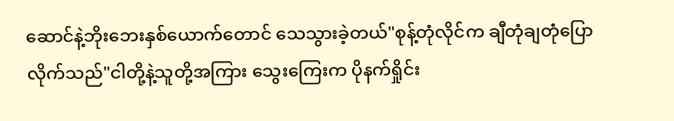ဆောင်နဲ့ဘိုးဘေးနှစ်ယောက်တောင် သေသွားခဲ့တယ်"စုန့်တုံလိုင်က ချီတုံချတုံပြောလိုက်သည်"ငါတို့နဲ့သူတို့အကြား သွေးကြေးက ပိုနက်ရှိုင်း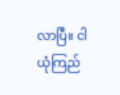လာပြီ။ ငါ ယုံကြည်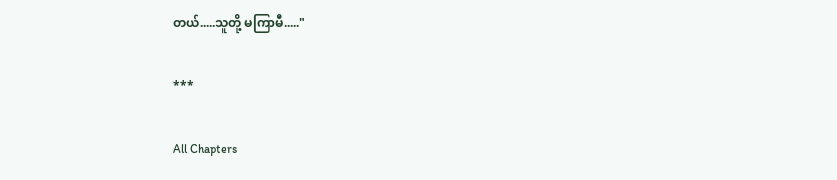တယ်.....သူတို့ မကြာမီ....."

***

All Chapters